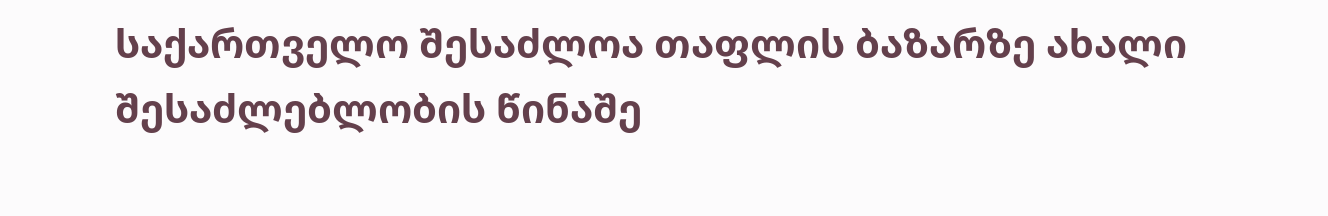საქართველო შესაძლოა თაფლის ბაზარზე ახალი შესაძლებლობის წინაშე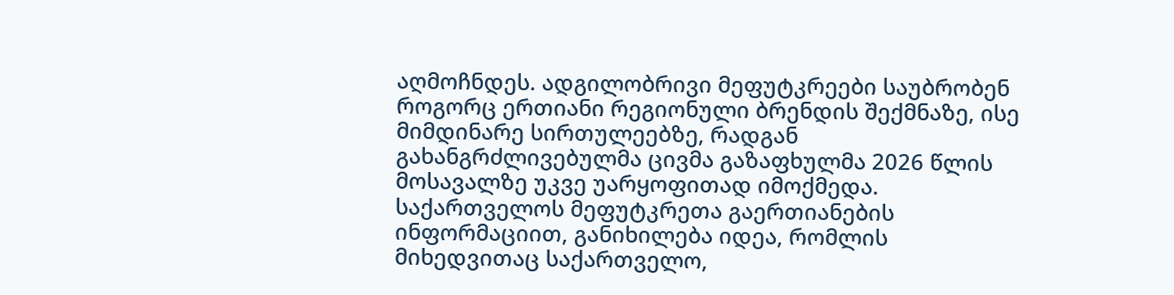აღმოჩნდეს. ადგილობრივი მეფუტკრეები საუბრობენ როგორც ერთიანი რეგიონული ბრენდის შექმნაზე, ისე მიმდინარე სირთულეებზე, რადგან გახანგრძლივებულმა ცივმა გაზაფხულმა 2026 წლის მოსავალზე უკვე უარყოფითად იმოქმედა.
საქართველოს მეფუტკრეთა გაერთიანების ინფორმაციით, განიხილება იდეა, რომლის მიხედვითაც საქართველო,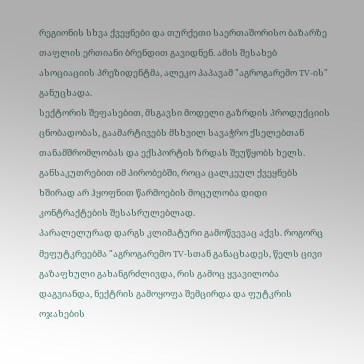რეგიონის სხვა ქვეყნები და თურქეთი საერთაშორისო ბაზარზე თაფლის ერთიანი ბრენდით გავიდნენ. ამის შესახებ ასოციაციის პრეზიდენტმა, ალეკო პაპავამ "აგროგარემო TV-ის" განუცხადა.
სექტორის შეფასებით, მსგავსი მოდელი გაზრდის პროდუქციის ცნობადობას, გაამარტივებს მსხვილ სავაჭრო ქსელებთან თანამშრომლობას და ექსპორტის ზრდას შეუწყობს ხელს. განსაკუთრებით იმ პირობებში, როცა ცალკეულ ქვეყნებს ხშირად არ ჰყოფნით წარმოების მოცულობა დიდი კონტრაქტების შესასრულებლად.
პარალელურად დარგს კლიმატური გამოწვევაც აქვს. როგორც მეფუტკრეებმა "აგროგარემო TV-სთან განაცხადეს, წელს ცივი გაზაფხული გახანგრძლივდა, რის გამოც ყვავილობა დაგვიანდა, ნექტრის გამოყოფა შემცირდა და ფუტკრის ოჯახების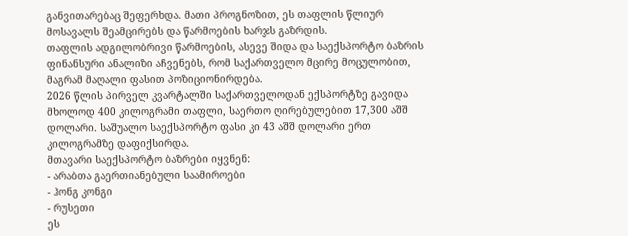განვითარებაც შეფერხდა. მათი პროგნოზით, ეს თაფლის წლიურ მოსავალს შეამცირებს და წარმოების ხარჯს გაზრდის.
თაფლის ადგილობრივი წარმოების, ასევე შიდა და საექსპორტო ბაზრის ფინანსური ანალიზი აჩვენებს, რომ საქართველო მცირე მოცულობით, მაგრამ მაღალი ფასით პოზიციონირდება.
2026 წლის პირველ კვარტალში საქართველოდან ექსპორტზე გავიდა მხოლოდ 400 კილოგრამი თაფლი, საერთო ღირებულებით 17,300 აშშ დოლარი. საშუალო საექსპორტო ფასი კი 43 აშშ დოლარი ერთ კილოგრამზე დაფიქსირდა.
მთავარი საექსპორტო ბაზრები იყვნენ:
- არაბთა გაერთიანებული საამიროები
- ჰონგ კონგი
- რუსეთი
ეს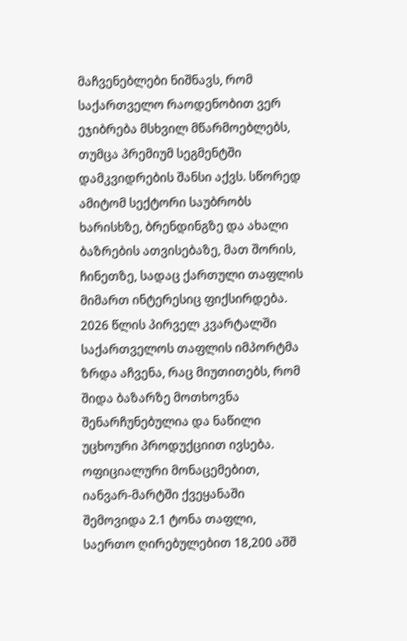მაჩვენებლები ნიშნავს, რომ საქართველო რაოდენობით ვერ ეჯიბრება მსხვილ მწარმოებლებს, თუმცა პრემიუმ სეგმენტში დამკვიდრების შანსი აქვს. სწორედ ამიტომ სექტორი საუბრობს ხარისხზე, ბრენდინგზე და ახალი ბაზრების ათვისებაზე, მათ შორის, ჩინეთზე, სადაც ქართული თაფლის მიმართ ინტერესიც ფიქსირდება.
2026 წლის პირველ კვარტალში საქართველოს თაფლის იმპორტმა ზრდა აჩვენა, რაც მიუთითებს, რომ შიდა ბაზარზე მოთხოვნა შენარჩუნებულია და ნაწილი უცხოური პროდუქციით ივსება. ოფიციალური მონაცემებით, იანვარ-მარტში ქვეყანაში შემოვიდა 2.1 ტონა თაფლი, საერთო ღირებულებით 18,200 აშშ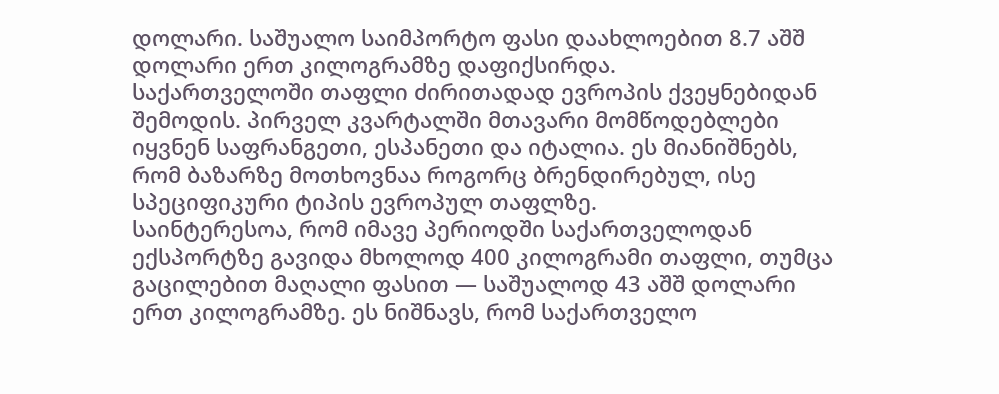დოლარი. საშუალო საიმპორტო ფასი დაახლოებით 8.7 აშშ დოლარი ერთ კილოგრამზე დაფიქსირდა.
საქართველოში თაფლი ძირითადად ევროპის ქვეყნებიდან შემოდის. პირველ კვარტალში მთავარი მომწოდებლები იყვნენ საფრანგეთი, ესპანეთი და იტალია. ეს მიანიშნებს, რომ ბაზარზე მოთხოვნაა როგორც ბრენდირებულ, ისე სპეციფიკური ტიპის ევროპულ თაფლზე.
საინტერესოა, რომ იმავე პერიოდში საქართველოდან ექსპორტზე გავიდა მხოლოდ 400 კილოგრამი თაფლი, თუმცა გაცილებით მაღალი ფასით — საშუალოდ 43 აშშ დოლარი ერთ კილოგრამზე. ეს ნიშნავს, რომ საქართველო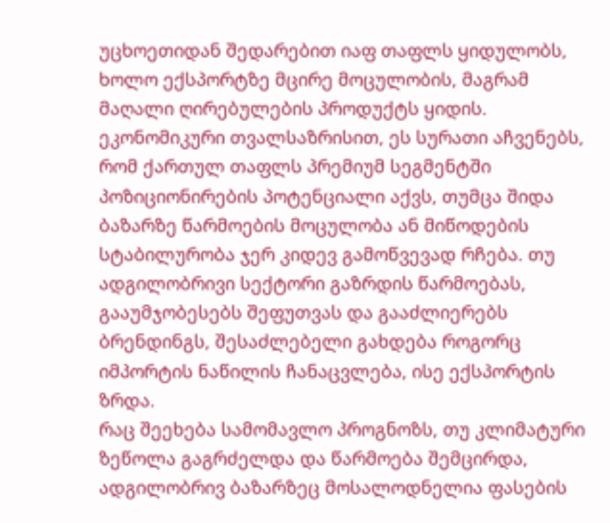უცხოეთიდან შედარებით იაფ თაფლს ყიდულობს, ხოლო ექსპორტზე მცირე მოცულობის, მაგრამ მაღალი ღირებულების პროდუქტს ყიდის.
ეკონომიკური თვალსაზრისით, ეს სურათი აჩვენებს, რომ ქართულ თაფლს პრემიუმ სეგმენტში პოზიციონირების პოტენციალი აქვს, თუმცა შიდა ბაზარზე წარმოების მოცულობა ან მიწოდების სტაბილურობა ჯერ კიდევ გამოწვევად რჩება. თუ ადგილობრივი სექტორი გაზრდის წარმოებას, გააუმჯობესებს შეფუთვას და გააძლიერებს ბრენდინგს, შესაძლებელი გახდება როგორც იმპორტის ნაწილის ჩანაცვლება, ისე ექსპორტის ზრდა.
რაც შეეხება სამომავლო პროგნოზს, თუ კლიმატური ზეწოლა გაგრძელდა და წარმოება შემცირდა, ადგილობრივ ბაზარზეც მოსალოდნელია ფასების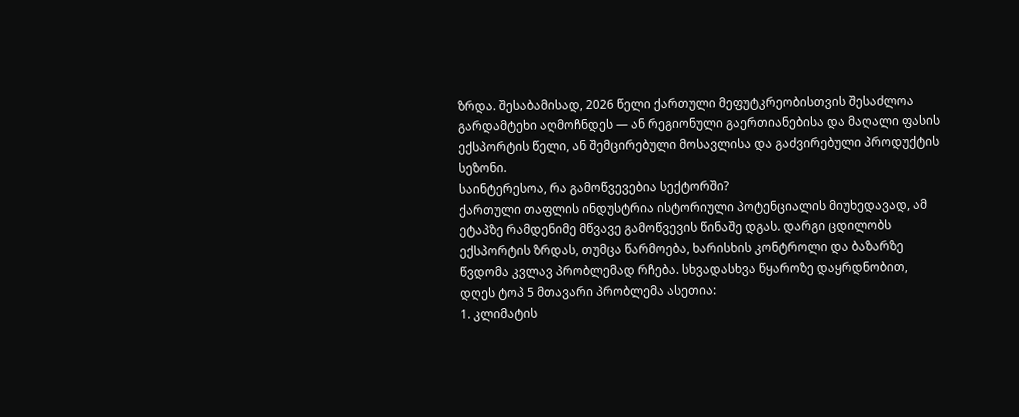ზრდა. შესაბამისად, 2026 წელი ქართული მეფუტკრეობისთვის შესაძლოა გარდამტეხი აღმოჩნდეს — ან რეგიონული გაერთიანებისა და მაღალი ფასის ექსპორტის წელი, ან შემცირებული მოსავლისა და გაძვირებული პროდუქტის სეზონი.
საინტერესოა, რა გამოწვევებია სექტორში?
ქართული თაფლის ინდუსტრია ისტორიული პოტენციალის მიუხედავად, ამ ეტაპზე რამდენიმე მწვავე გამოწვევის წინაშე დგას. დარგი ცდილობს ექსპორტის ზრდას, თუმცა წარმოება, ხარისხის კონტროლი და ბაზარზე წვდომა კვლავ პრობლემად რჩება. სხვადასხვა წყაროზე დაყრდნობით, დღეს ტოპ 5 მთავარი პრობლემა ასეთია:
1. კლიმატის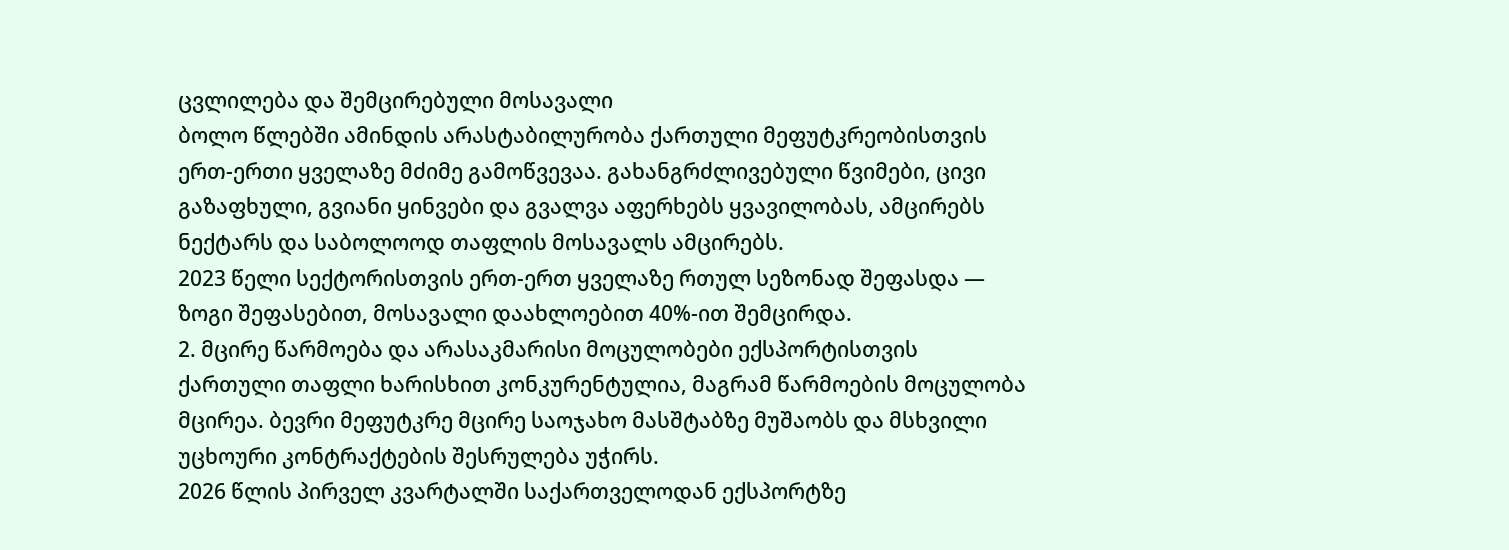ცვლილება და შემცირებული მოსავალი
ბოლო წლებში ამინდის არასტაბილურობა ქართული მეფუტკრეობისთვის ერთ-ერთი ყველაზე მძიმე გამოწვევაა. გახანგრძლივებული წვიმები, ცივი გაზაფხული, გვიანი ყინვები და გვალვა აფერხებს ყვავილობას, ამცირებს ნექტარს და საბოლოოდ თაფლის მოსავალს ამცირებს.
2023 წელი სექტორისთვის ერთ-ერთ ყველაზე რთულ სეზონად შეფასდა — ზოგი შეფასებით, მოსავალი დაახლოებით 40%-ით შემცირდა.
2. მცირე წარმოება და არასაკმარისი მოცულობები ექსპორტისთვის
ქართული თაფლი ხარისხით კონკურენტულია, მაგრამ წარმოების მოცულობა მცირეა. ბევრი მეფუტკრე მცირე საოჯახო მასშტაბზე მუშაობს და მსხვილი უცხოური კონტრაქტების შესრულება უჭირს.
2026 წლის პირველ კვარტალში საქართველოდან ექსპორტზე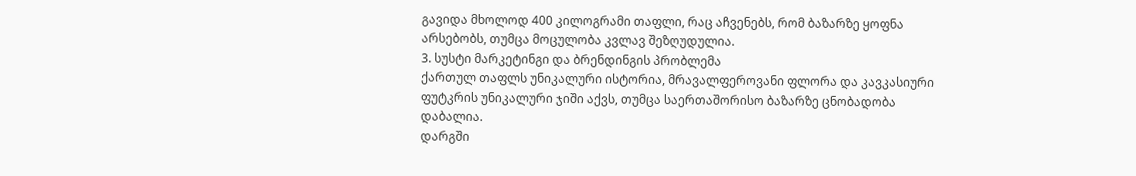გავიდა მხოლოდ 400 კილოგრამი თაფლი, რაც აჩვენებს, რომ ბაზარზე ყოფნა არსებობს, თუმცა მოცულობა კვლავ შეზღუდულია.
3. სუსტი მარკეტინგი და ბრენდინგის პრობლემა
ქართულ თაფლს უნიკალური ისტორია, მრავალფეროვანი ფლორა და კავკასიური ფუტკრის უნიკალური ჯიში აქვს, თუმცა საერთაშორისო ბაზარზე ცნობადობა დაბალია.
დარგში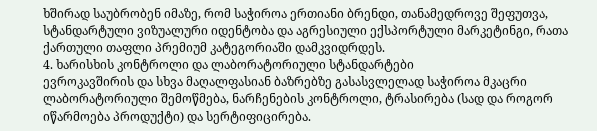ხშირად საუბრობენ იმაზე, რომ საჭიროა ერთიანი ბრენდი, თანამედროვე შეფუთვა, სტანდარტული ვიზუალური იდენტობა და აგრესიული ექსპორტული მარკეტინგი, რათა ქართული თაფლი პრემიუმ კატეგორიაში დამკვიდრდეს.
4. ხარისხის კონტროლი და ლაბორატორიული სტანდარტები
ევროკავშირის და სხვა მაღალფასიან ბაზრებზე გასასვლელად საჭიროა მკაცრი ლაბორატორიული შემოწმება, ნარჩენების კონტროლი, ტრასირება (სად და როგორ იწარმოება პროდუქტი) და სერტიფიცირება.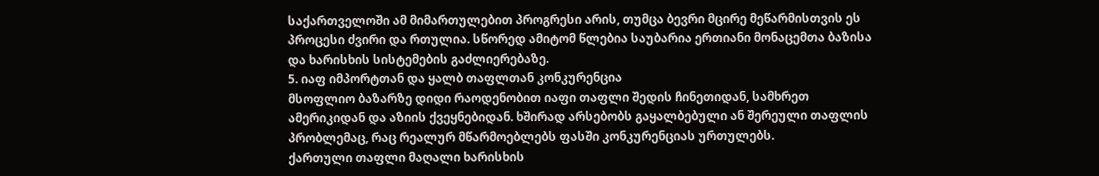საქართველოში ამ მიმართულებით პროგრესი არის, თუმცა ბევრი მცირე მეწარმისთვის ეს პროცესი ძვირი და რთულია. სწორედ ამიტომ წლებია საუბარია ერთიანი მონაცემთა ბაზისა და ხარისხის სისტემების გაძლიერებაზე.
5. იაფ იმპორტთან და ყალბ თაფლთან კონკურენცია
მსოფლიო ბაზარზე დიდი რაოდენობით იაფი თაფლი შედის ჩინეთიდან, სამხრეთ ამერიკიდან და აზიის ქვეყნებიდან. ხშირად არსებობს გაყალბებული ან შერეული თაფლის პრობლემაც, რაც რეალურ მწარმოებლებს ფასში კონკურენციას ურთულებს.
ქართული თაფლი მაღალი ხარისხის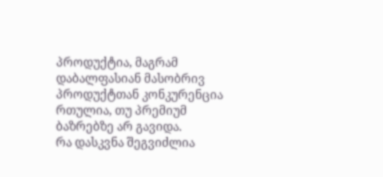პროდუქტია, მაგრამ დაბალფასიან მასობრივ პროდუქტთან კონკურენცია რთულია, თუ პრემიუმ ბაზრებზე არ გავიდა.
რა დასკვნა შეგვიძლია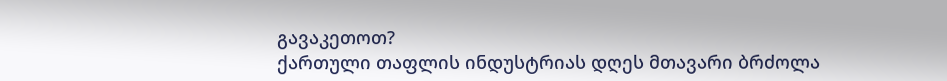გავაკეთოთ?
ქართული თაფლის ინდუსტრიას დღეს მთავარი ბრძოლა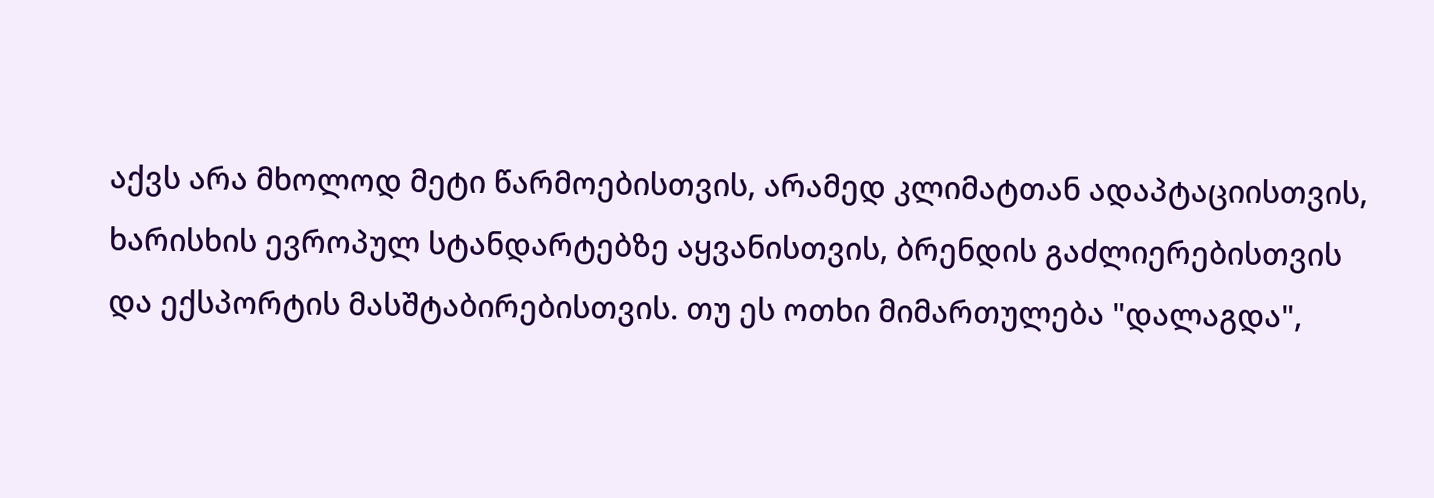აქვს არა მხოლოდ მეტი წარმოებისთვის, არამედ კლიმატთან ადაპტაციისთვის, ხარისხის ევროპულ სტანდარტებზე აყვანისთვის, ბრენდის გაძლიერებისთვის და ექსპორტის მასშტაბირებისთვის. თუ ეს ოთხი მიმართულება "დალაგდა",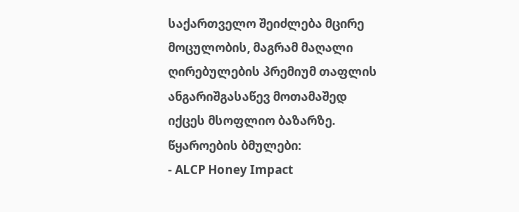საქართველო შეიძლება მცირე მოცულობის, მაგრამ მაღალი ღირებულების პრემიუმ თაფლის ანგარიშგასაწევ მოთამაშედ იქცეს მსოფლიო ბაზარზე.
წყაროების ბმულები:
- ALCP Honey Impact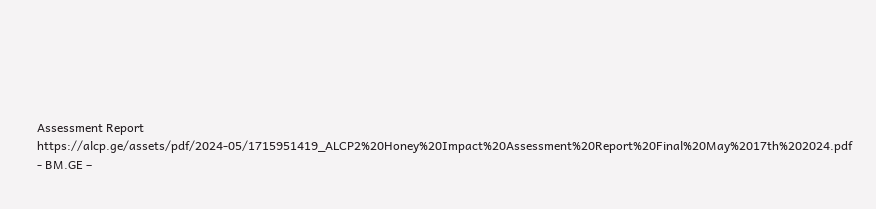Assessment Report
https://alcp.ge/assets/pdf/2024-05/1715951419_ALCP2%20Honey%20Impact%20Assessment%20Report%20Final%20May%2017th%202024.pdf - BM.GE –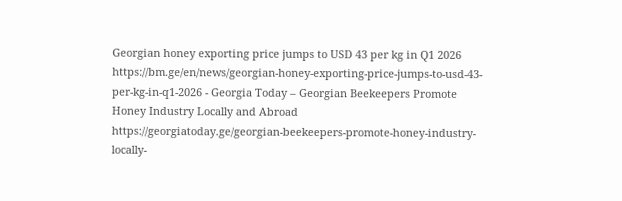Georgian honey exporting price jumps to USD 43 per kg in Q1 2026
https://bm.ge/en/news/georgian-honey-exporting-price-jumps-to-usd-43-per-kg-in-q1-2026 - Georgia Today – Georgian Beekeepers Promote Honey Industry Locally and Abroad
https://georgiatoday.ge/georgian-beekeepers-promote-honey-industry-locally-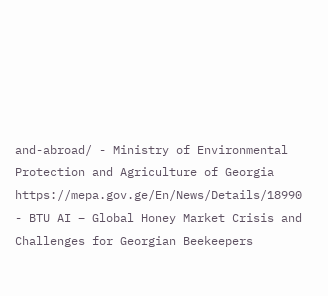and-abroad/ - Ministry of Environmental Protection and Agriculture of Georgia
https://mepa.gov.ge/En/News/Details/18990 - BTU AI – Global Honey Market Crisis and Challenges for Georgian Beekeepers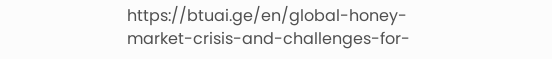https://btuai.ge/en/global-honey-market-crisis-and-challenges-for-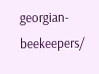georgian-beekeepers/